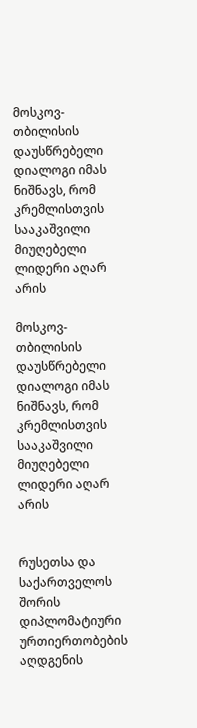მოსკოვ-თბილისის დაუსწრებელი დიალოგი იმას ნიშნავს, რომ კრემლისთვის სააკაშვილი მიუღებელი ლიდერი აღარ არის

მოსკოვ-თბილისის დაუსწრებელი დიალოგი იმას ნიშნავს, რომ კრემლისთვის სააკაშვილი მიუღებელი ლიდერი აღარ არის


რუსეთსა და საქართველოს შორის დიპლომატიური ურთიერთობების აღდგენის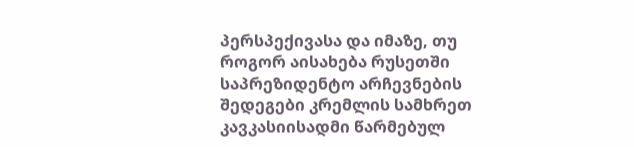პერსპექივასა და იმაზე, თუ როგორ აისახება რუსეთში საპრეზიდენტო არჩევნების შედეგები კრემლის სამხრეთ კავკასიისადმი წარმებულ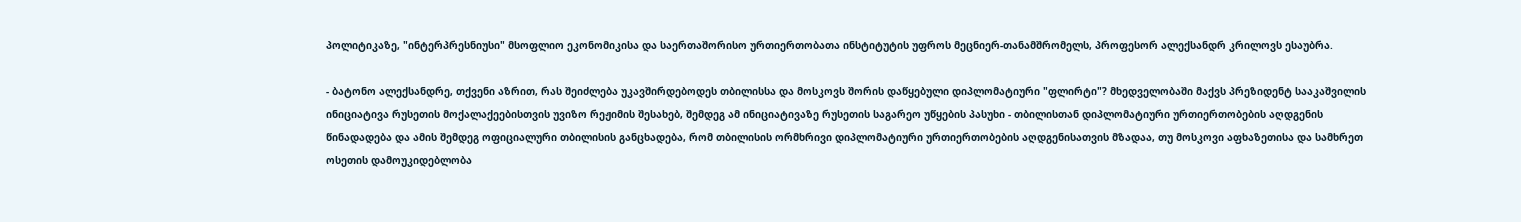პოლიტიკაზე, "ინტერპრესნიუსი" მსოფლიო ეკონომიკისა და საერთაშორისო ურთიერთობათა ინსტიტუტის უფროს მეცნიერ-თანამშრომელს, პროფესორ ალექსანდრ კრილოვს ესაუბრა.

- ბატონო ალექსანდრე, თქვენი აზრით, რას შეიძლება უკავშირდებოდეს თბილისსა და მოსკოვს შორის დაწყებული დიპლომატიური "ფლირტი"? მხედველობაში მაქვს პრეზიდენტ სააკაშვილის ინიციატივა რუსეთის მოქალაქეებისთვის უვიზო რეჟიმის შესახებ, შემდეგ ამ ინიციატივაზე რუსეთის საგარეო უწყების პასუხი - თბილისთან დიპლომატიური ურთიერთობების აღდგენის წინადადება და ამის შემდეგ ოფიციალური თბილისის განცხადება, რომ თბილისის ორმხრივი დიპლომატიური ურთიერთობების აღდგენისათვის მზადაა, თუ მოსკოვი აფხაზეთისა და სამხრეთ ოსეთის დამოუკიდებლობა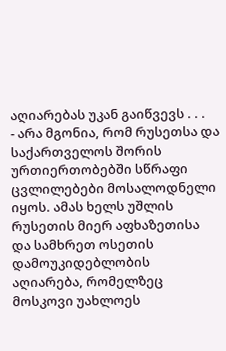აღიარებას უკან გაიწვევს . . .
- არა მგონია, რომ რუსეთსა და საქართველოს შორის ურთიერთობებში სწრაფი ცვლილებები მოსალოდნელი იყოს. ამას ხელს უშლის რუსეთის მიერ აფხაზეთისა და სამხრეთ ოსეთის დამოუკიდებლობის აღიარება, რომელზეც მოსკოვი უახლოეს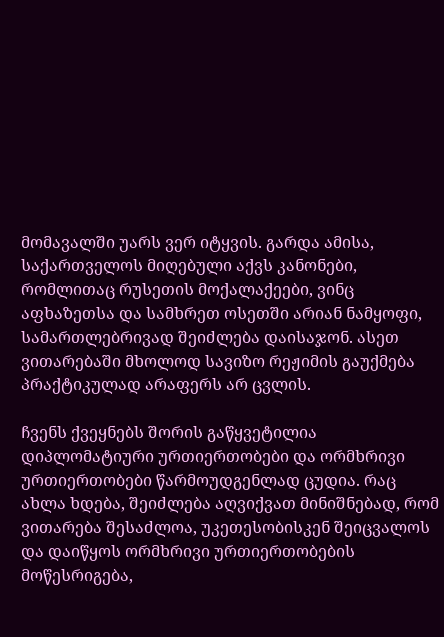მომავალში უარს ვერ იტყვის. გარდა ამისა, საქართველოს მიღებული აქვს კანონები, რომლითაც რუსეთის მოქალაქეები, ვინც აფხაზეთსა და სამხრეთ ოსეთში არიან ნამყოფი, სამართლებრივად შეიძლება დაისაჯონ. ასეთ ვითარებაში მხოლოდ სავიზო რეჟიმის გაუქმება პრაქტიკულად არაფერს არ ცვლის.

ჩვენს ქვეყნებს შორის გაწყვეტილია დიპლომატიური ურთიერთობები და ორმხრივი ურთიერთობები წარმოუდგენლად ცუდია. რაც ახლა ხდება, შეიძლება აღვიქვათ მინიშნებად, რომ ვითარება შესაძლოა, უკეთესობისკენ შეიცვალოს და დაიწყოს ორმხრივი ურთიერთობების მოწესრიგება,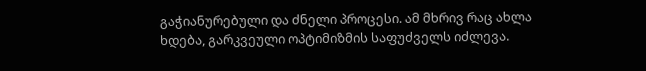გაჭიანურებული და ძნელი პროცესი. ამ მხრივ რაც ახლა ხდება, გარკვეული ოპტიმიზმის საფუძველს იძლევა.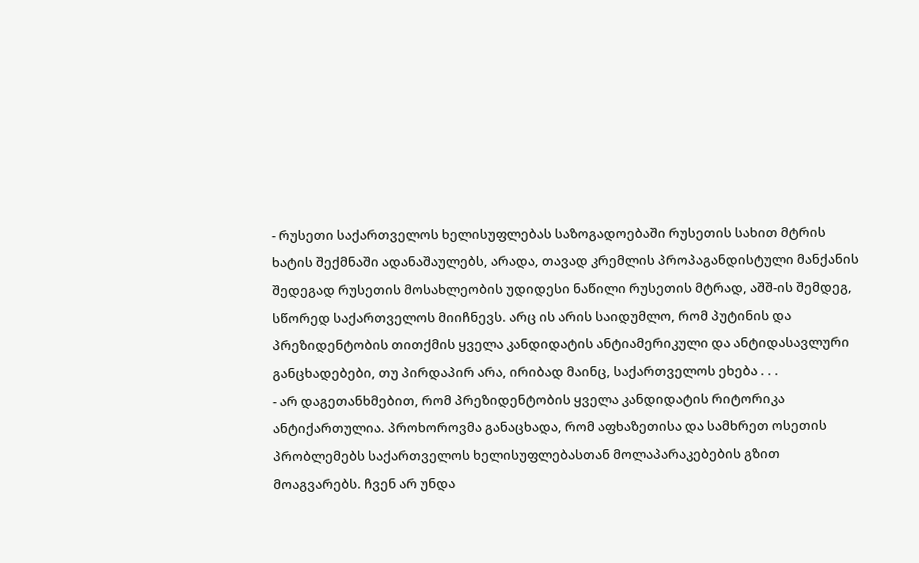- რუსეთი საქართველოს ხელისუფლებას საზოგადოებაში რუსეთის სახით მტრის ხატის შექმნაში ადანაშაულებს, არადა, თავად კრემლის პროპაგანდისტული მანქანის შედეგად რუსეთის მოსახლეობის უდიდესი ნაწილი რუსეთის მტრად, აშშ-ის შემდეგ, სწორედ საქართველოს მიიჩნევს. არც ის არის საიდუმლო, რომ პუტინის და პრეზიდენტობის თითქმის ყველა კანდიდატის ანტიამერიკული და ანტიდასავლური განცხადებები, თუ პირდაპირ არა, ირიბად მაინც, საქართველოს ეხება . . .
- არ დაგეთანხმებით, რომ პრეზიდენტობის ყველა კანდიდატის რიტორიკა ანტიქართულია. პროხოროვმა განაცხადა, რომ აფხაზეთისა და სამხრეთ ოსეთის პრობლემებს საქართველოს ხელისუფლებასთან მოლაპარაკებების გზით მოაგვარებს. ჩვენ არ უნდა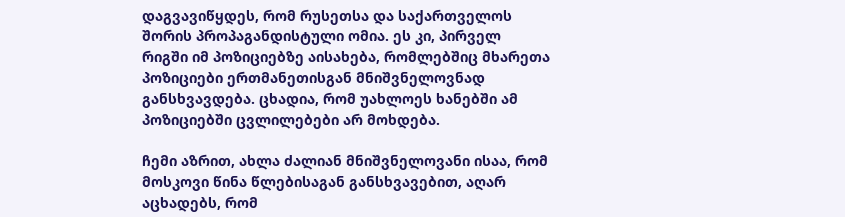დაგვავიწყდეს, რომ რუსეთსა და საქართველოს შორის პროპაგანდისტული ომია. ეს კი, პირველ რიგში იმ პოზიციებზე აისახება, რომლებშიც მხარეთა პოზიციები ერთმანეთისგან მნიშვნელოვნად განსხვავდება. ცხადია, რომ უახლოეს ხანებში ამ პოზიციებში ცვლილებები არ მოხდება.

ჩემი აზრით, ახლა ძალიან მნიშვნელოვანი ისაა, რომ მოსკოვი წინა წლებისაგან განსხვავებით, აღარ აცხადებს, რომ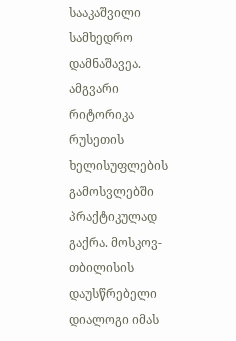სააკაშვილი სამხედრო დამნაშავეა. ამგვარი რიტორიკა რუსეთის ხელისუფლების გამოსვლებში პრაქტიკულად გაქრა. მოსკოვ-თბილისის დაუსწრებელი დიალოგი იმას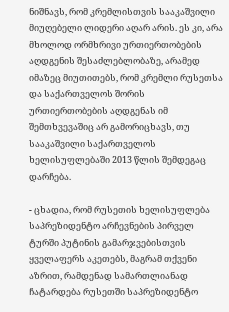ნიშნავს, რომ კრემლისთვის სააკაშვილი მიუღებელი ლიდერი აღარ არის. ეს კი, არა მხოლოდ ორმხრივი ურთიერთობების აღდგენის შესაძლებლობაზე, არამედ იმაზეც მიუთითებს, რომ კრემლი რუსეთსა და საქართველოს შორის ურთიერთობების აღდგენას იმ შემთხვევაშიც არ გამორიცხავს, თუ სააკაშვილი საქართველოს ხელისუფლებაში 2013 წლის შემდეგაც დარჩება.

- ცხადია, რომ რუსეთის ხელისუფლება საპრეზიდენტო არჩევნების პირველ ტურში პუტინის გამარჯვებისთვის ყველაფერს აკეთებს, მაგრამ თქვენი აზრით, რამდენად სამართლიანად ჩატარდება რუსეთში საპრეზიდენტო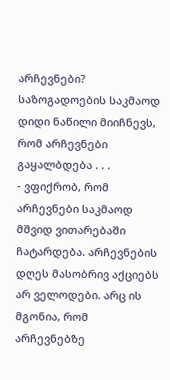არჩევნები? საზოგადოების საკმაოდ დიდი ნაწილი მიიჩნევს, რომ არჩევნები გაყალბდება . . .
- ვფიქრობ, რომ არჩევნები საკმაოდ მშვიდ ვითარებაში ჩატარდება. არჩევნების დღეს მასობრივ აქციებს არ ველოდები. არც ის მგონია, რომ არჩევნებზე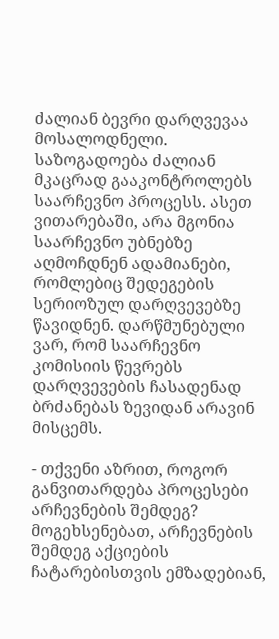ძალიან ბევრი დარღვევაა მოსალოდნელი. საზოგადოება ძალიან მკაცრად გააკონტროლებს საარჩევნო პროცესს. ასეთ ვითარებაში, არა მგონია საარჩევნო უბნებზე აღმოჩდნენ ადამიანები, რომლებიც შედეგების სერიოზულ დარღვევებზე წავიდნენ. დარწმუნებული ვარ, რომ საარჩევნო კომისიის წევრებს დარღვევების ჩასადენად ბრძანებას ზევიდან არავინ მისცემს.

- თქვენი აზრით, როგორ განვითარდება პროცესები არჩევნების შემდეგ? მოგეხსენებათ, არჩევნების შემდეგ აქციების ჩატარებისთვის ემზადებიან,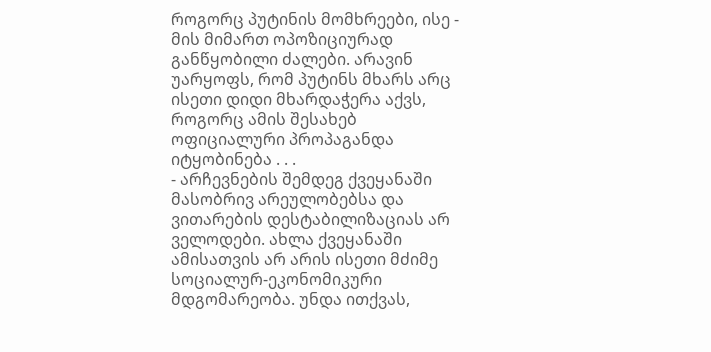როგორც პუტინის მომხრეები, ისე - მის მიმართ ოპოზიციურად განწყობილი ძალები. არავინ უარყოფს, რომ პუტინს მხარს არც ისეთი დიდი მხარდაჭერა აქვს, როგორც ამის შესახებ ოფიციალური პროპაგანდა იტყობინება . . .
- არჩევნების შემდეგ ქვეყანაში მასობრივ არეულობებსა და ვითარების დესტაბილიზაციას არ ველოდები. ახლა ქვეყანაში ამისათვის არ არის ისეთი მძიმე სოციალურ-ეკონომიკური მდგომარეობა. უნდა ითქვას,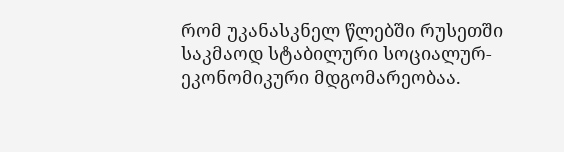რომ უკანასკნელ წლებში რუსეთში საკმაოდ სტაბილური სოციალურ-ეკონომიკური მდგომარეობაა.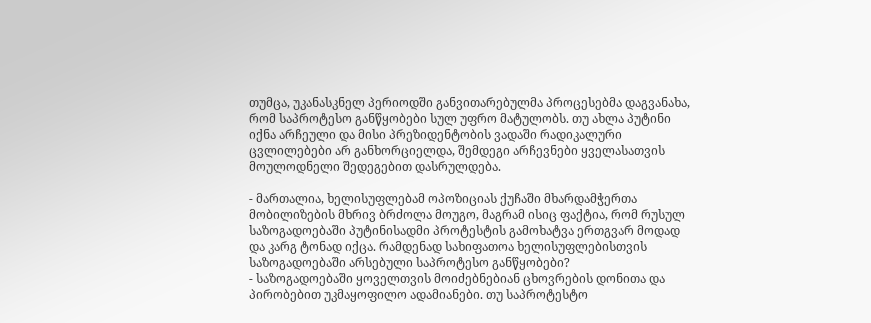თუმცა, უკანასკნელ პერიოდში განვითარებულმა პროცესებმა დაგვანახა, რომ საპროტესო განწყობები სულ უფრო მატულობს. თუ ახლა პუტინი იქნა არჩეული და მისი პრეზიდენტობის ვადაში რადიკალური ცვლილებები არ განხორციელდა, შემდეგი არჩევნები ყველასათვის მოულოდნელი შედეგებით დასრულდება.

- მართალია, ხელისუფლებამ ოპოზიციას ქუჩაში მხარდამჭერთა მობილიზების მხრივ ბრძოლა მოუგო, მაგრამ ისიც ფაქტია, რომ რუსულ საზოგადოებაში პუტინისადმი პროტესტის გამოხატვა ერთგვარ მოდად და კარგ ტონად იქცა. რამდენად სახიფათოა ხელისუფლებისთვის საზოგადოებაში არსებული საპროტესო განწყობები?
- საზოგადოებაში ყოველთვის მოიძებნებიან ცხოვრების დონითა და პირობებით უკმაყოფილო ადამიანები. თუ საპროტესტო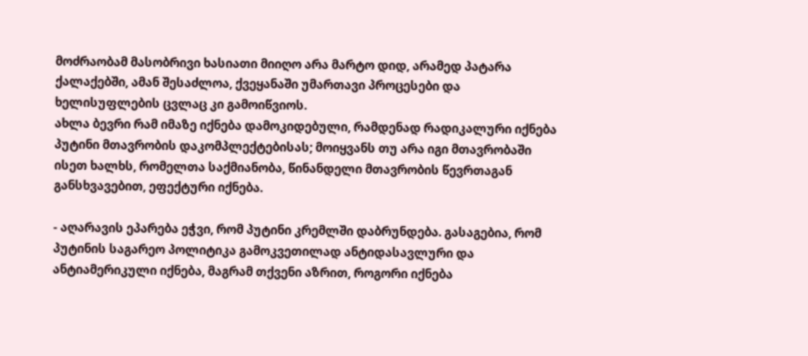მოძრაობამ მასობრივი ხასიათი მიიღო არა მარტო დიდ, არამედ პატარა ქალაქებში, ამან შესაძლოა, ქვეყანაში უმართავი პროცესები და ხელისუფლების ცვლაც კი გამოიწვიოს.
ახლა ბევრი რამ იმაზე იქნება დამოკიდებული, რამდენად რადიკალური იქნება პუტინი მთავრობის დაკომპლექტებისას; მოიყვანს თუ არა იგი მთავრობაში ისეთ ხალხს, რომელთა საქმიანობა, წინანდელი მთავრობის წევრთაგან განსხვავებით, ეფექტური იქნება.

- აღარავის ეპარება ეჭვი, რომ პუტინი კრემლში დაბრუნდება. გასაგებია, რომ პუტინის საგარეო პოლიტიკა გამოკვეთილად ანტიდასავლური და ანტიამერიკული იქნება, მაგრამ თქვენი აზრით, როგორი იქნება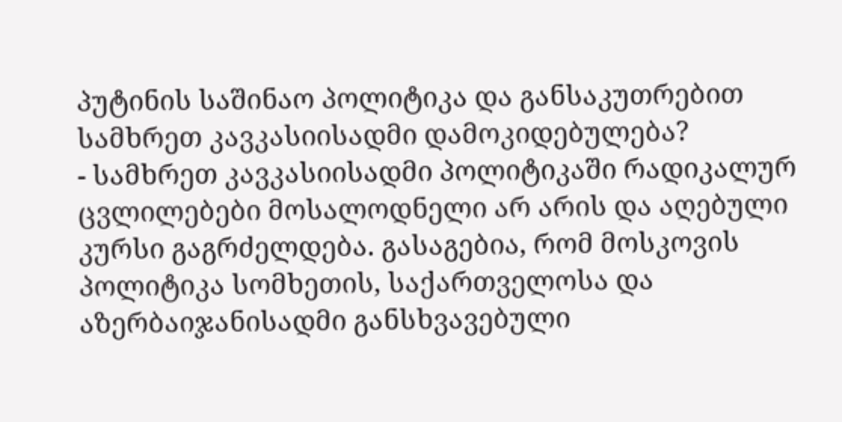პუტინის საშინაო პოლიტიკა და განსაკუთრებით სამხრეთ კავკასიისადმი დამოკიდებულება?
- სამხრეთ კავკასიისადმი პოლიტიკაში რადიკალურ ცვლილებები მოსალოდნელი არ არის და აღებული კურსი გაგრძელდება. გასაგებია, რომ მოსკოვის პოლიტიკა სომხეთის, საქართველოსა და აზერბაიჯანისადმი განსხვავებული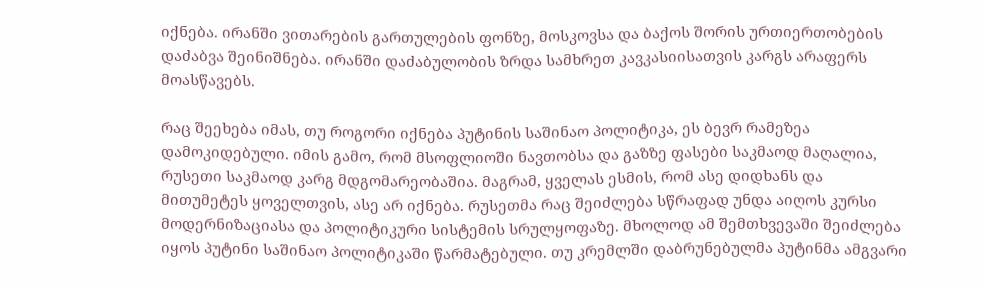იქნება. ირანში ვითარების გართულების ფონზე, მოსკოვსა და ბაქოს შორის ურთიერთობების დაძაბვა შეინიშნება. ირანში დაძაბულობის ზრდა სამხრეთ კავკასიისათვის კარგს არაფერს მოასწავებს.

რაც შეეხება იმას, თუ როგორი იქნება პუტინის საშინაო პოლიტიკა, ეს ბევრ რამეზეა დამოკიდებული. იმის გამო, რომ მსოფლიოში ნავთობსა და გაზზე ფასები საკმაოდ მაღალია, რუსეთი საკმაოდ კარგ მდგომარეობაშია. მაგრამ, ყველას ესმის, რომ ასე დიდხანს და მითუმეტეს ყოველთვის, ასე არ იქნება. რუსეთმა რაც შეიძლება სწრაფად უნდა აიღოს კურსი მოდერნიზაციასა და პოლიტიკური სისტემის სრულყოფაზე. მხოლოდ ამ შემთხვევაში შეიძლება იყოს პუტინი საშინაო პოლიტიკაში წარმატებული. თუ კრემლში დაბრუნებულმა პუტინმა ამგვარი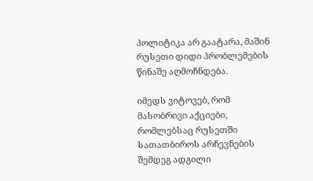პოლიტიკა არ გაატარა, მაშინ რუსეთი დიდი პრობლემების წინაშე აღმოჩნდება.

იმედს ვიტოვებ, რომ მასობრივი აქციები, რომლებსაც რუსეთში სათათბიროს არჩევნების შემდეგ ადგილი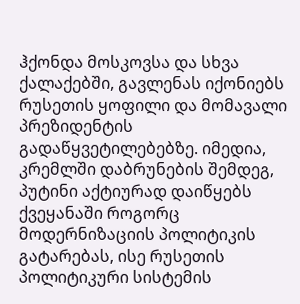ჰქონდა მოსკოვსა და სხვა ქალაქებში, გავლენას იქონიებს რუსეთის ყოფილი და მომავალი პრეზიდენტის გადაწყვეტილებებზე. იმედია, კრემლში დაბრუნების შემდეგ, პუტინი აქტიურად დაიწყებს ქვეყანაში როგორც მოდერნიზაციის პოლიტიკის გატარებას, ისე რუსეთის პოლიტიკური სისტემის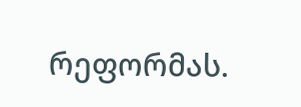რეფორმას.